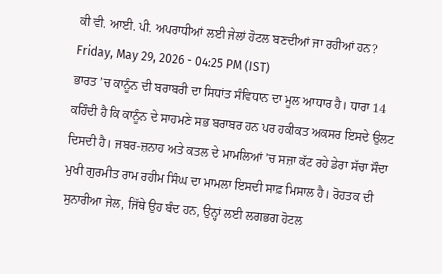ਕੀ ਵੀ. ਆਈ. ਪੀ. ਅਪਰਾਧੀਆਂ ਲਈ ਜੇਲਾਂ ਹੋਟਲ ਬਣਦੀਆਂ ਜਾ ਰਹੀਆਂ ਹਨ?
Friday, May 29, 2026 - 04:25 PM (IST)
ਭਾਰਤ ’ਚ ਕਾਨੂੰਨ ਦੀ ਬਰਾਬਰੀ ਦਾ ਸਿਧਾਂਤ ਸੰਵਿਧਾਨ ਦਾ ਮੂਲ ਆਧਾਰ ਹੈ। ਧਾਰਾ 14 ਕਹਿੰਦੀ ਹੈ ਕਿ ਕਾਨੂੰਨ ਦੇ ਸਾਹਮਣੇ ਸਭ ਬਰਾਬਰ ਹਨ ਪਰ ਹਕੀਕਤ ਅਕਸਰ ਇਸਦੇ ਉਲਟ ਦਿਸਦੀ ਹੈ। ਜਬਰ-ਜ਼ਨਾਹ ਅਤੇ ਕਤਲ ਦੇ ਮਾਮਲਿਆਂ ’ਚ ਸਜ਼ਾ ਕੱਟ ਰਹੇ ਡੇਰਾ ਸੱਚਾ ਸੌਦਾ ਮੁਖੀ ਗੁਰਮੀਤ ਰਾਮ ਰਹੀਮ ਸਿੰਘ ਦਾ ਮਾਮਲਾ ਇਸਦੀ ਸਾਫ਼ ਮਿਸਾਲ ਹੈ। ਰੋਹਤਕ ਦੀ ਸੁਨਾਰੀਆ ਜੇਲ, ਜਿੱਥੇ ਉਹ ਬੰਦ ਹਨ, ਉਨ੍ਹਾਂ ਲਈ ਲਗਭਗ ਹੋਟਲ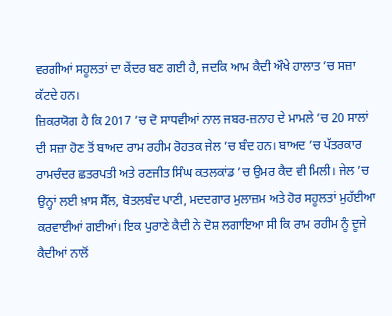ਵਰਗੀਆਂ ਸਹੂਲਤਾਂ ਦਾ ਕੇਂਦਰ ਬਣ ਗਈ ਹੈ, ਜਦਕਿ ਆਮ ਕੈਦੀ ਔਖੇ ਹਾਲਾਤ ’ਚ ਸਜ਼ਾ ਕੱਟਦੇ ਹਨ।
ਜ਼ਿਕਰਯੋਗ ਹੈ ਕਿ 2017 ’ਚ ਦੋ ਸਾਧਵੀਆਂ ਨਾਲ ਜਬਰ-ਜ਼ਨਾਹ ਦੇ ਮਾਮਲੇ ’ਚ 20 ਸਾਲਾਂ ਦੀ ਸਜ਼ਾ ਹੋਣ ਤੋਂ ਬਾਅਦ ਰਾਮ ਰਹੀਮ ਰੋਹਤਕ ਜੇਲ ’ਚ ਬੰਦ ਹਨ। ਬਾਅਦ ’ਚ ਪੱਤਰਕਾਰ ਰਾਮਚੰਦਰ ਛਤਰਪਤੀ ਅਤੇ ਰਣਜੀਤ ਸਿੰਘ ਕਤਲਕਾਂਡ ’ਚ ਉਮਰ ਕੈਦ ਵੀ ਮਿਲੀ। ਜੇਲ ’ਚ ਉਨ੍ਹਾਂ ਲਈ ਖ਼ਾਸ ਸੈੱਲ, ਬੋਤਲਬੰਦ ਪਾਣੀ, ਮਦਦਗਾਰ ਮੁਲਾਜ਼ਮ ਅਤੇ ਹੋਰ ਸਹੂਲਤਾਂ ਮੁਹੱਈਆ ਕਰਵਾਈਆਂ ਗਈਆਂ। ਇਕ ਪੁਰਾਣੇ ਕੈਦੀ ਨੇ ਦੋਸ਼ ਲਗਾਇਆ ਸੀ ਕਿ ਰਾਮ ਰਹੀਮ ਨੂੰ ਦੂਜੇ ਕੈਦੀਆਂ ਨਾਲੋਂ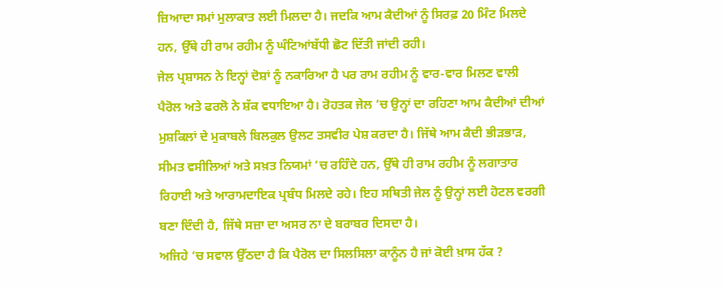ਜ਼ਿਆਦਾ ਸਮਾਂ ਮੁਲਾਕਾਤ ਲਈ ਮਿਲਦਾ ਹੈ। ਜਦਕਿ ਆਮ ਕੈਦੀਆਂ ਨੂੰ ਸਿਰਫ਼ 20 ਮਿੰਟ ਮਿਲਦੇ ਹਨ, ਉੱਥੇ ਹੀ ਰਾਮ ਰਹੀਮ ਨੂੰ ਘੰਟਿਆਂਬੱਧੀ ਛੋਟ ਦਿੱਤੀ ਜਾਂਦੀ ਰਹੀ।
ਜੇਲ ਪ੍ਰਸ਼ਾਸਨ ਨੇ ਇਨ੍ਹਾਂ ਦੋਸ਼ਾਂ ਨੂੰ ਨਕਾਰਿਆ ਹੈ ਪਰ ਰਾਮ ਰਹੀਮ ਨੂੰ ਵਾਰ-ਵਾਰ ਮਿਲਣ ਵਾਲੀ ਪੈਰੋਲ ਅਤੇ ਫਰਲੋ ਨੇ ਸ਼ੱਕ ਵਧਾਇਆ ਹੈ। ਰੋਹਤਕ ਜੇਲ ’ਚ ਉਨ੍ਹਾਂ ਦਾ ਰਹਿਣਾ ਆਮ ਕੈਦੀਆਂ ਦੀਆਂ ਮੁਸ਼ਕਿਲਾਂ ਦੇ ਮੁਕਾਬਲੇ ਬਿਲਕੁਲ ਉਲਟ ਤਸਵੀਰ ਪੇਸ਼ ਕਰਦਾ ਹੈ। ਜਿੱਥੇ ਆਮ ਕੈਦੀ ਭੀੜਭਾੜ, ਸੀਮਤ ਵਸੀਲਿਆਂ ਅਤੇ ਸਖ਼ਤ ਨਿਯਮਾਂ ’ਚ ਰਹਿੰਦੇ ਹਨ, ਉੱਥੇ ਹੀ ਰਾਮ ਰਹੀਮ ਨੂੰ ਲਗਾਤਾਰ ਰਿਹਾਈ ਅਤੇ ਆਰਾਮਦਾਇਕ ਪ੍ਰਬੰਧ ਮਿਲਦੇ ਰਹੇ। ਇਹ ਸਥਿਤੀ ਜੇਲ ਨੂੰ ਉਨ੍ਹਾਂ ਲਈ ਹੋਟਲ ਵਰਗੀ ਬਣਾ ਦਿੰਦੀ ਹੈ, ਜਿੱਥੇ ਸਜ਼ਾ ਦਾ ਅਸਰ ਨਾ ਦੇ ਬਰਾਬਰ ਦਿਸਦਾ ਹੈ।
ਅਜਿਹੇ ’ਚ ਸਵਾਲ ਉੱਠਦਾ ਹੈ ਕਿ ਪੈਰੋਲ ਦਾ ਸਿਲਸਿਲਾ ਕਾਨੂੰਨ ਹੈ ਜਾਂ ਕੋਈ ਖ਼ਾਸ ਹੱਕ ?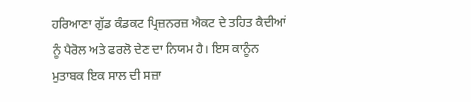ਹਰਿਆਣਾ ਗੁੱਡ ਕੰਡਕਟ ਪ੍ਰਿਜ਼ਨਰਜ਼ ਐਕਟ ਦੇ ਤਹਿਤ ਕੈਦੀਆਂ ਨੂੰ ਪੈਰੋਲ ਅਤੇ ਫਰਲੋ ਦੇਣ ਦਾ ਨਿਯਮ ਹੈ। ਇਸ ਕਾਨੂੰਨ ਮੁਤਾਬਕ ਇਕ ਸਾਲ ਦੀ ਸਜ਼ਾ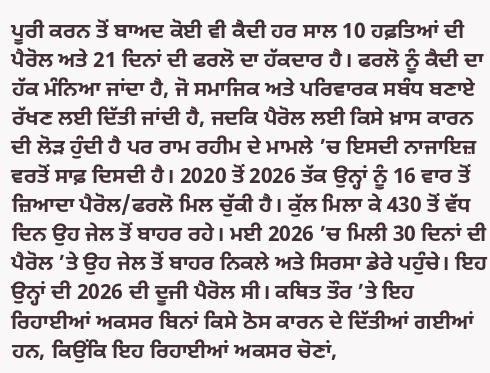ਪੂਰੀ ਕਰਨ ਤੋਂ ਬਾਅਦ ਕੋਈ ਵੀ ਕੈਦੀ ਹਰ ਸਾਲ 10 ਹਫ਼ਤਿਆਂ ਦੀ ਪੈਰੋਲ ਅਤੇ 21 ਦਿਨਾਂ ਦੀ ਫਰਲੋ ਦਾ ਹੱਕਦਾਰ ਹੈ। ਫਰਲੋ ਨੂੰ ਕੈਦੀ ਦਾ ਹੱਕ ਮੰਨਿਆ ਜਾਂਦਾ ਹੈ, ਜੋ ਸਮਾਜਿਕ ਅਤੇ ਪਰਿਵਾਰਕ ਸਬੰਧ ਬਣਾਏ ਰੱਖਣ ਲਈ ਦਿੱਤੀ ਜਾਂਦੀ ਹੈ, ਜਦਕਿ ਪੈਰੋਲ ਲਈ ਕਿਸੇ ਖ਼ਾਸ ਕਾਰਨ ਦੀ ਲੋੜ ਹੁੰਦੀ ਹੈ ਪਰ ਰਾਮ ਰਹੀਮ ਦੇ ਮਾਮਲੇ ’ਚ ਇਸਦੀ ਨਾਜਾਇਜ਼ ਵਰਤੋਂ ਸਾਫ਼ ਦਿਸਦੀ ਹੈ। 2020 ਤੋਂ 2026 ਤੱਕ ਉਨ੍ਹਾਂ ਨੂੰ 16 ਵਾਰ ਤੋਂ ਜ਼ਿਆਦਾ ਪੈਰੋਲ/ਫਰਲੋ ਮਿਲ ਚੁੱਕੀ ਹੈ। ਕੁੱਲ ਮਿਲਾ ਕੇ 430 ਤੋਂ ਵੱਧ ਦਿਨ ਉਹ ਜੇਲ ਤੋਂ ਬਾਹਰ ਰਹੇ। ਮਈ 2026 ’ਚ ਮਿਲੀ 30 ਦਿਨਾਂ ਦੀ ਪੈਰੋਲ ’ਤੇ ਉਹ ਜੇਲ ਤੋਂ ਬਾਹਰ ਨਿਕਲੇ ਅਤੇ ਸਿਰਸਾ ਡੇਰੇ ਪਹੁੰਚੇ। ਇਹ ਉਨ੍ਹਾਂ ਦੀ 2026 ਦੀ ਦੂਜੀ ਪੈਰੋਲ ਸੀ। ਕਥਿਤ ਤੌਰ ’ਤੇ ਇਹ ਰਿਹਾਈਆਂ ਅਕਸਰ ਬਿਨਾਂ ਕਿਸੇ ਠੋਸ ਕਾਰਨ ਦੇ ਦਿੱਤੀਆਂ ਗਈਆਂ ਹਨ, ਕਿਉਂਕਿ ਇਹ ਰਿਹਾਈਆਂ ਅਕਸਰ ਚੋਣਾਂ,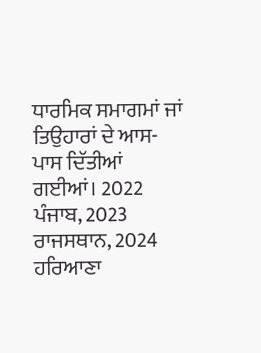ਧਾਰਮਿਕ ਸਮਾਗਮਾਂ ਜਾਂ ਤਿਉਹਾਰਾਂ ਦੇ ਆਸ-ਪਾਸ ਦਿੱਤੀਆਂ ਗਈਆਂ। 2022 ਪੰਜਾਬ, 2023 ਰਾਜਸਥਾਨ, 2024 ਹਰਿਆਣਾ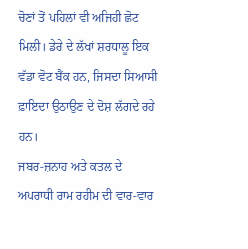ਚੋਣਾਂ ਤੋਂ ਪਹਿਲਾਂ ਵੀ ਅਜਿਹੀ ਛੋਟ ਮਿਲੀ। ਡੇਰੇ ਦੇ ਲੱਖਾਂ ਸ਼ਰਧਾਲੂ ਇਕ ਵੱਡਾ ਵੋਟ ਬੈਂਕ ਹਨ, ਜਿਸਦਾ ਸਿਆਸੀ ਫ਼ਾਇਦਾ ਉਠਾਉਣ ਦੇ ਦੋਸ਼ ਲੱਗਦੇ ਰਹੇ ਹਨ।
ਜਬਰ-ਜ਼ਨਾਹ ਅਤੇ ਕਤਲ ਦੇ ਅਪਰਾਧੀ ਰਾਮ ਰਹੀਮ ਦੀ ਵਾਰ-ਵਾਰ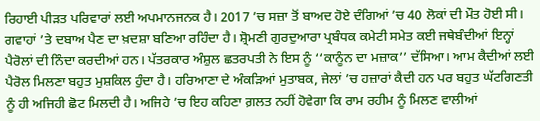ਰਿਹਾਈ ਪੀੜਤ ਪਰਿਵਾਰਾਂ ਲਈ ਅਪਮਾਨਜਨਕ ਹੈ। 2017 ’ਚ ਸਜ਼ਾ ਤੋਂ ਬਾਅਦ ਹੋਏ ਦੰਗਿਆਂ ’ਚ 40 ਲੋਕਾਂ ਦੀ ਮੌਤ ਹੋਈ ਸੀ। ਗਵਾਹਾਂ ’ਤੇ ਦਬਾਅ ਪੈਣ ਦਾ ਖ਼ਦਸ਼ਾ ਬਣਿਆ ਰਹਿੰਦਾ ਹੈ। ਸ਼੍ਰੋਮਣੀ ਗੁਰਦੁਆਰਾ ਪ੍ਰਬੰਧਕ ਕਮੇਟੀ ਸਮੇਤ ਕਈ ਜਥੇਬੰਦੀਆਂ ਇਨ੍ਹਾਂ ਪੈਰੋਲਾਂ ਦੀ ਨਿੰਦਾ ਕਰਦੀਆਂ ਹਨ। ਪੱਤਰਕਾਰ ਅੰਸ਼ੁਲ ਛਤਰਪਤੀ ਨੇ ਇਸ ਨੂੰ ‘‘ਕਾਨੂੰਨ ਦਾ ਮਜ਼ਾਕ’’ ਦੱਸਿਆ। ਆਮ ਕੈਦੀਆਂ ਲਈ ਪੈਰੋਲ ਮਿਲਣਾ ਬਹੁਤ ਮੁਸ਼ਕਿਲ ਹੁੰਦਾ ਹੈ। ਹਰਿਆਣਾ ਦੇ ਅੰਕੜਿਆਂ ਮੁਤਾਬਕ, ਜੇਲਾਂ ’ਚ ਹਜ਼ਾਰਾਂ ਕੈਦੀ ਹਨ ਪਰ ਬਹੁਤ ਘੱਟਗਿਣਤੀ ਨੂੰ ਹੀ ਅਜਿਹੀ ਛੋਟ ਮਿਲਦੀ ਹੈ। ਅਜਿਹੇ ’ਚ ਇਹ ਕਹਿਣਾ ਗ਼ਲਤ ਨਹੀਂ ਹੋਵੇਗਾ ਕਿ ਰਾਮ ਰਹੀਮ ਨੂੰ ਮਿਲਣ ਵਾਲੀਆਂ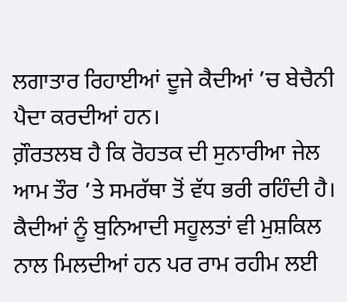ਲਗਾਤਾਰ ਰਿਹਾਈਆਂ ਦੂਜੇ ਕੈਦੀਆਂ ’ਚ ਬੇਚੈਨੀ ਪੈਦਾ ਕਰਦੀਆਂ ਹਨ।
ਗ਼ੌਰਤਲਬ ਹੈ ਕਿ ਰੋਹਤਕ ਦੀ ਸੁਨਾਰੀਆ ਜੇਲ ਆਮ ਤੌਰ ’ਤੇ ਸਮਰੱਥਾ ਤੋਂ ਵੱਧ ਭਰੀ ਰਹਿੰਦੀ ਹੈ। ਕੈਦੀਆਂ ਨੂੰ ਬੁਨਿਆਦੀ ਸਹੂਲਤਾਂ ਵੀ ਮੁਸ਼ਕਿਲ ਨਾਲ ਮਿਲਦੀਆਂ ਹਨ ਪਰ ਰਾਮ ਰਹੀਮ ਲਈ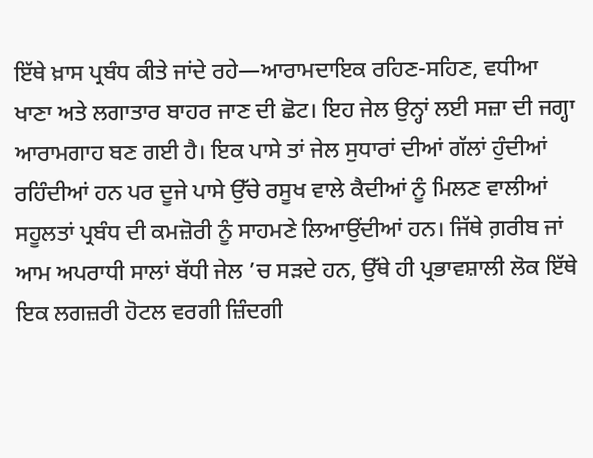ਇੱਥੇ ਖ਼ਾਸ ਪ੍ਰਬੰਧ ਕੀਤੇ ਜਾਂਦੇ ਰਹੇ—ਆਰਾਮਦਾਇਕ ਰਹਿਣ-ਸਹਿਣ, ਵਧੀਆ ਖਾਣਾ ਅਤੇ ਲਗਾਤਾਰ ਬਾਹਰ ਜਾਣ ਦੀ ਛੋਟ। ਇਹ ਜੇਲ ਉਨ੍ਹਾਂ ਲਈ ਸਜ਼ਾ ਦੀ ਜਗ੍ਹਾ ਆਰਾਮਗਾਹ ਬਣ ਗਈ ਹੈ। ਇਕ ਪਾਸੇ ਤਾਂ ਜੇਲ ਸੁਧਾਰਾਂ ਦੀਆਂ ਗੱਲਾਂ ਹੁੰਦੀਆਂ ਰਹਿੰਦੀਆਂ ਹਨ ਪਰ ਦੂਜੇ ਪਾਸੇ ਉੱਚੇ ਰਸੂਖ ਵਾਲੇ ਕੈਦੀਆਂ ਨੂੰ ਮਿਲਣ ਵਾਲੀਆਂ ਸਹੂਲਤਾਂ ਪ੍ਰਬੰਧ ਦੀ ਕਮਜ਼ੋਰੀ ਨੂੰ ਸਾਹਮਣੇ ਲਿਆਉਂਦੀਆਂ ਹਨ। ਜਿੱਥੇ ਗ਼ਰੀਬ ਜਾਂ ਆਮ ਅਪਰਾਧੀ ਸਾਲਾਂ ਬੱਧੀ ਜੇਲ ’ਚ ਸੜਦੇ ਹਨ, ਉੱਥੇ ਹੀ ਪ੍ਰਭਾਵਸ਼ਾਲੀ ਲੋਕ ਇੱਥੇ ਇਕ ਲਗਜ਼ਰੀ ਹੋਟਲ ਵਰਗੀ ਜ਼ਿੰਦਗੀ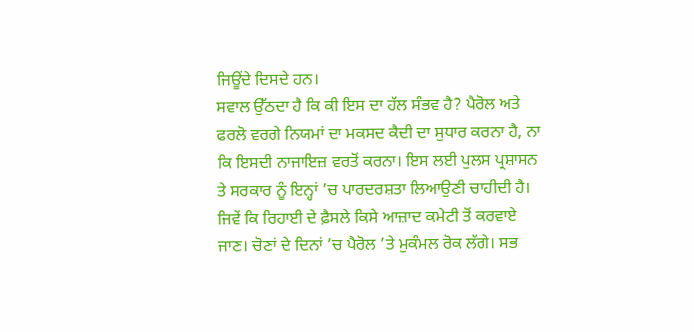ਜਿਊਂਦੇ ਦਿਸਦੇ ਹਨ।
ਸਵਾਲ ਉੱਠਦਾ ਹੈ ਕਿ ਕੀ ਇਸ ਦਾ ਹੱਲ ਸੰਭਵ ਹੈ? ਪੈਰੋਲ ਅਤੇ ਫਰਲੋ ਵਰਗੇ ਨਿਯਮਾਂ ਦਾ ਮਕਸਦ ਕੈਦੀ ਦਾ ਸੁਧਾਰ ਕਰਨਾ ਹੈ, ਨਾ ਕਿ ਇਸਦੀ ਨਾਜਾਇਜ਼ ਵਰਤੋਂ ਕਰਨਾ। ਇਸ ਲਈ ਪੁਲਸ ਪ੍ਰਸ਼ਾਸਨ ਤੇ ਸਰਕਾਰ ਨੂੰ ਇਨ੍ਹਾਂ ’ਚ ਪਾਰਦਰਸ਼ਤਾ ਲਿਆਉਣੀ ਚਾਹੀਦੀ ਹੈ। ਜਿਵੇਂ ਕਿ ਰਿਹਾਈ ਦੇ ਫ਼ੈਸਲੇ ਕਿਸੇ ਆਜ਼ਾਦ ਕਮੇਟੀ ਤੋਂ ਕਰਵਾਏ ਜਾਣ। ਚੋਣਾਂ ਦੇ ਦਿਨਾਂ ’ਚ ਪੈਰੋਲ ’ਤੇ ਮੁਕੰਮਲ ਰੋਕ ਲੱਗੇ। ਸਭ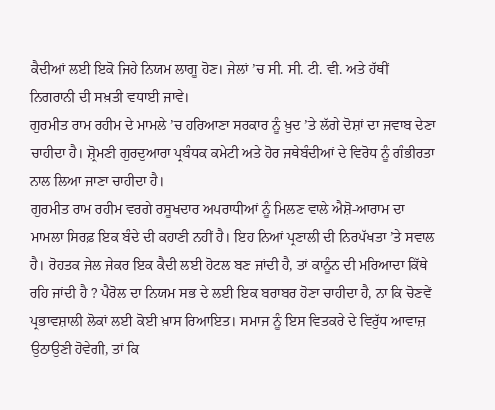ਕੈਦੀਆਂ ਲਈ ਇਕੋ ਜਿਹੇ ਨਿਯਮ ਲਾਗੂ ਹੋਣ। ਜੇਲਾਂ ’ਚ ਸੀ. ਸੀ. ਟੀ. ਵੀ. ਅਤੇ ਹੱਥੀਂ ਨਿਗਰਾਨੀ ਦੀ ਸਖ਼ਤੀ ਵਧਾਈ ਜਾਵੇ।
ਗੁਰਮੀਤ ਰਾਮ ਰਹੀਮ ਦੇ ਮਾਮਲੇ ’ਚ ਹਰਿਆਣਾ ਸਰਕਾਰ ਨੂੰ ਖ਼ੁਦ ’ਤੇ ਲੱਗੇ ਦੋਸ਼ਾਂ ਦਾ ਜਵਾਬ ਦੇਣਾ ਚਾਹੀਦਾ ਹੈ। ਸ਼੍ਰੋਮਣੀ ਗੁਰਦੁਆਰਾ ਪ੍ਰਬੰਧਕ ਕਮੇਟੀ ਅਤੇ ਹੋਰ ਜਥੇਬੰਦੀਆਂ ਦੇ ਵਿਰੋਧ ਨੂੰ ਗੰਭੀਰਤਾ ਨਾਲ ਲਿਆ ਜਾਣਾ ਚਾਹੀਦਾ ਹੈ।
ਗੁਰਮੀਤ ਰਾਮ ਰਹੀਮ ਵਰਗੇ ਰਸੂਖਦਾਰ ਅਪਰਾਧੀਆਂ ਨੂੰ ਮਿਲਣ ਵਾਲੇ ਐਸ਼ੋ-ਆਰਾਮ ਦਾ ਮਾਮਲਾ ਸਿਰਫ਼ ਇਕ ਬੰਦੇ ਦੀ ਕਹਾਣੀ ਨਹੀਂ ਹੈ। ਇਹ ਨਿਆਂ ਪ੍ਰਣਾਲੀ ਦੀ ਨਿਰਪੱਖਤਾ ’ਤੇ ਸਵਾਲ ਹੈ। ਰੋਹਤਕ ਜੇਲ ਜੇਕਰ ਇਕ ਕੈਦੀ ਲਈ ਹੋਟਲ ਬਣ ਜਾਂਦੀ ਹੈ, ਤਾਂ ਕਾਨੂੰਨ ਦੀ ਮਰਿਆਦਾ ਕਿੱਥੇ ਰਹਿ ਜਾਂਦੀ ਹੈ ? ਪੈਰੋਲ ਦਾ ਨਿਯਮ ਸਭ ਦੇ ਲਈ ਇਕ ਬਰਾਬਰ ਹੋਣਾ ਚਾਹੀਦਾ ਹੈ, ਨਾ ਕਿ ਚੋਣਵੇਂ ਪ੍ਰਭਾਵਸ਼ਾਲੀ ਲੋਕਾਂ ਲਈ ਕੋਈ ਖ਼ਾਸ ਰਿਆਇਤ। ਸਮਾਜ ਨੂੰ ਇਸ ਵਿਤਕਰੇ ਦੇ ਵਿਰੁੱਧ ਆਵਾਜ਼ ਉਠਾਉਣੀ ਹੋਵੇਗੀ, ਤਾਂ ਕਿ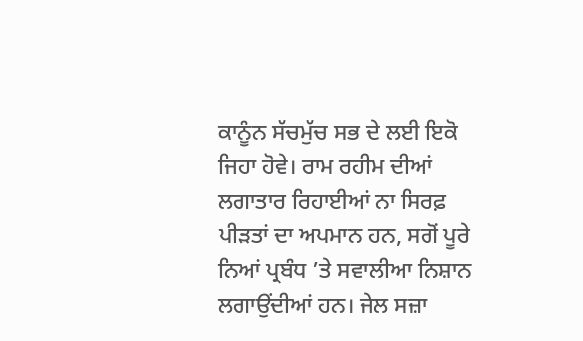ਕਾਨੂੰਨ ਸੱਚਮੁੱਚ ਸਭ ਦੇ ਲਈ ਇਕੋ ਜਿਹਾ ਹੋਵੇ। ਰਾਮ ਰਹੀਮ ਦੀਆਂ ਲਗਾਤਾਰ ਰਿਹਾਈਆਂ ਨਾ ਸਿਰਫ਼ ਪੀੜਤਾਂ ਦਾ ਅਪਮਾਨ ਹਨ, ਸਗੋਂ ਪੂਰੇ ਨਿਆਂ ਪ੍ਰਬੰਧ ’ਤੇ ਸਵਾਲੀਆ ਨਿਸ਼ਾਨ ਲਗਾਉਂਦੀਆਂ ਹਨ। ਜੇਲ ਸਜ਼ਾ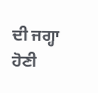ਦੀ ਜਗ੍ਹਾ ਹੋਣੀ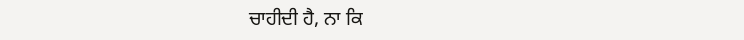ਚਾਹੀਦੀ ਹੈ, ਨਾ ਕਿ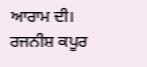ਆਰਾਮ ਦੀ।
ਰਜਨੀਸ਼ ਕਪੂਰ